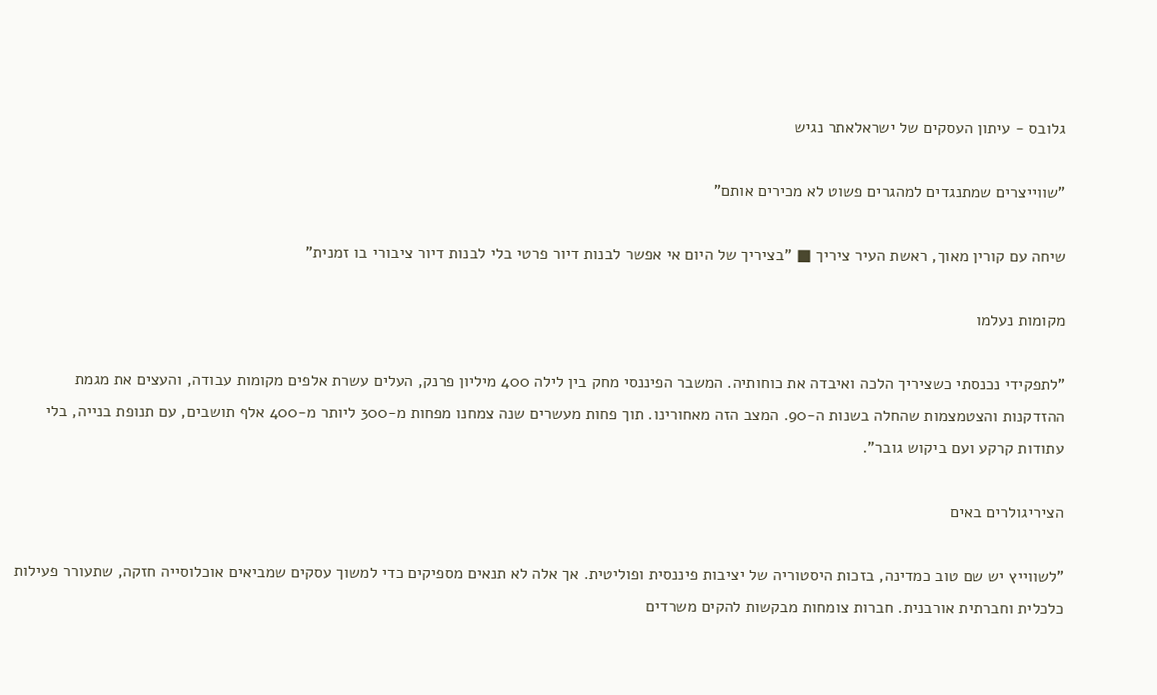גלובס - עיתון העסקים של ישראלאתר נגיש

"שווייצרים שמתנגדים למהגרים פשוט לא מכירים אותם"

שיחה עם קורין מאוך, ראשת העיר ציריך ■ "בציריך של היום אי אפשר לבנות דיור פרטי בלי לבנות דיור ציבורי בו זמנית"

מקומות נעלמו

"לתפקידי נכנסתי כשציריך הלכה ואיבדה את כוחותיה. המשבר הפיננסי מחק בין לילה 400 מיליון פרנק, העלים עשרת אלפים מקומות עבודה, והעצים את מגמת ההזדקנות והצטמצמות שהחלה בשנות ה-90. המצב הזה מאחורינו. תוך פחות מעשרים שנה צמחנו מפחות מ-300 ליותר מ-400 אלף תושבים, עם תנופת בנייה, בלי עתודות קרקע ועם ביקוש גובר".

הציריגולרים באים

"לשווייץ יש שם טוב כמדינה, בזכות היסטוריה של יציבות פיננסית ופוליטית. אך אלה לא תנאים מספיקים כדי למשוך עסקים שמביאים אוכלוסייה חזקה, שתעורר פעילות כלכלית וחברתית אורבנית. חברות צומחות מבקשות להקים משרדים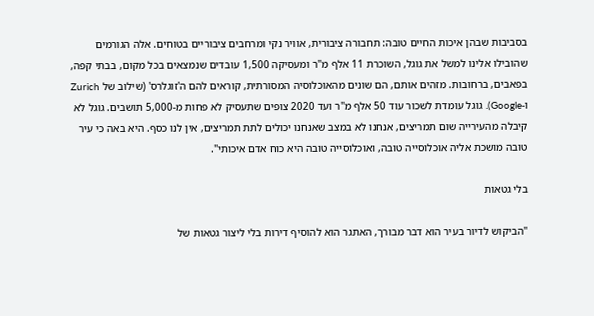בסביבות שבהן איכות החיים טובה: תחבורה ציבורית, אוויר נקי ומרחבים ציבוריים בטוחים. אלה הגורמים שהובילו אלינו למשל את גוגל, השוכרת 11 אלף מ"ר ומעסיקה 1,500 עובדים שנמצאים בכל מקום, בבתי קפה, בפאבים, ברחובות. מזהים אותם, הם שונים מהאוכלוסיה המסורתית, קוראים להם ה'זוגלרס' (שילוב של Zurich ו-Google). גוגל עומדת לשכור עוד 50 אלף מ"ר ועד 2020 צופים שתעסיק לא פחות מ-5,000 תושבים. גוגל לא קיבלה מהעירייה שום תמריצים, אנחנו לא במצב שאנחנו יכולים לתת תמריצים, אין לנו כסף. היא באה כי עיר טובה מושכת אליה אוכלוסייה טובה, ואוכלוסייה טובה היא כוח אדם איכותי".

בלי גטאות

"הביקוש לדיור בעיר הוא דבר מבורך, האתגר הוא להוסיף דירות בלי ליצור גטאות של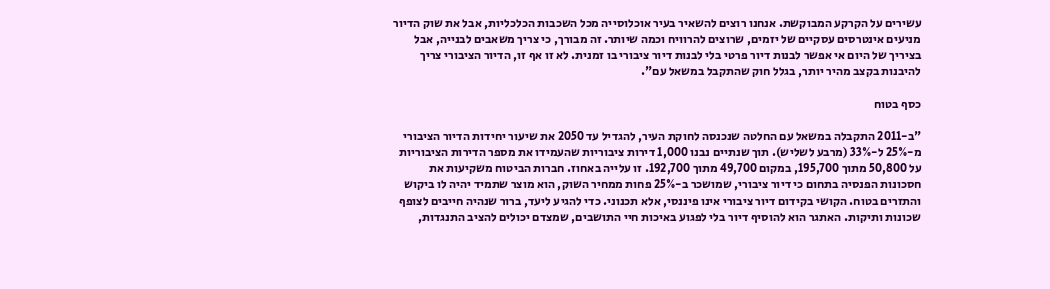עשירים על הקרקע המבוקשת. אנחנו רוצים להשאיר בעיר אוכלוסייה מכל השכבות הכלכליות, אבל את שוק הדיור מניעים אינטרסים עסקיים של יזמים, שרוצים להרוויח וכמה שיותר. זה מבורך, כי צריך משאבים לבנייה, אבל בציריך של היום אי אפשר לבנות דיור פרטי בלי לבנות דיור ציבורי בו זמנית. לא זו אף זו, הדיור הציבורי צריך להיבנות בקצב מהיר יותר, בגלל חוק שהתקבל במשאל עם".

כסף בטוח

"ב-2011 התקבלה במשאל עם החלטה שנכנסה לחוקת העיר, להגדיל עד 2050 את שיעור יחידות הדיור הציבורי מ-25% ל-33% (מרבע לשליש). תוך שנתיים נבנו 1,000 דירות ציבוריות שהעמידו את מספר הדירות הציבוריות על 50,800 מתוך 195,700, במקום 49,700 מתוך 192,700. זו עלייה באחוז. חברות הביטוח משקיעות את חסכונות הפנסיה בתחום כי דיור ציבורי, שמושכר ב-25% פחות ממחיר השוק, הוא מוצר שתמיד יהיה לו ביקוש והתזרים בטוח. הקושי בקידום דיור ציבורי אינו פיננסי, אלא תכנוני. כדי להגיע ליעד, ברור שנהיה חייבים לצופף שכונות ותיקות. האתגר הוא להוסיף דיור בלי לפגוע באיכות חיי התושבים, שמצדם יכולים להציב התנגדות,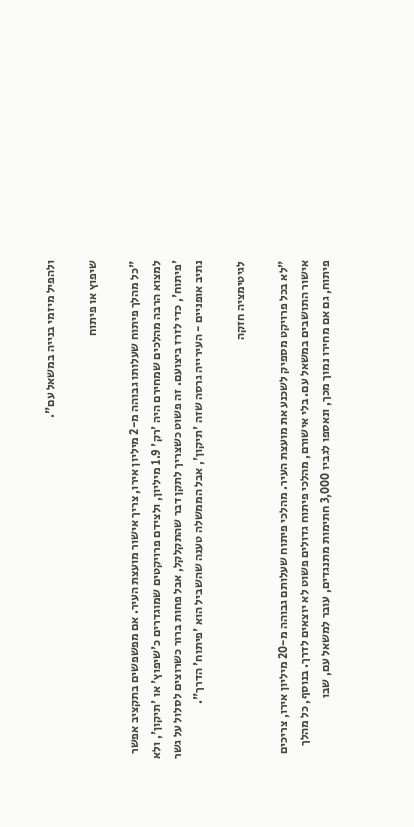ולהפיל מיזמי בנייה במשאל עם".

שיפוץ או פיתוח

"כל מהלך פיתוח שעלותו גבוהה מ-2 מיליון אירו, צריך אישור מועצת העיר. אם מפשפשים בתקציב אפשר למצוא הרבה מהלכים שמחירם היה 'רק' 1.9 מיליון, ולצידם פרויקטים שמוגדרים כ'שיפוץ' או 'תיקון', ולא 'פיתוח', כדי לזרז ביצועם. זה פשוט כשצריך לתקן דבר שהתקלקל, אבל פחות ברור כשרוצים לסלול על גשר נתיב אופניים - העירייה גרסה שזה 'תיקון', אבל הממשלה טענה שהשביל הוא 'פיתוח' הדרך".

לגיטימציה חזקה

"לא בכל פרויקט מספיק לשכנע את מועצת העיר. מהלכי פיתוח שעלותם גבוהה מ-20 מיליון אירו, צריכים אישור התושבים במשאל עם. בלי אישורם, מהלכי פיתוח גדולים פשוט לא יוצאים לדרך. בנוסף, כל מהלך פיתוח, גם אם מחירו נמוך מכך, ונאספו לגביו 3,000 חתימות מתנגדים, עובר למשאל עם, שבו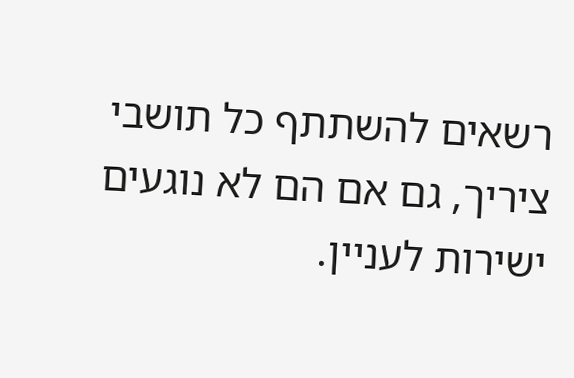רשאים להשתתף כל תושבי ציריך, גם אם הם לא נוגעים ישירות לעניין.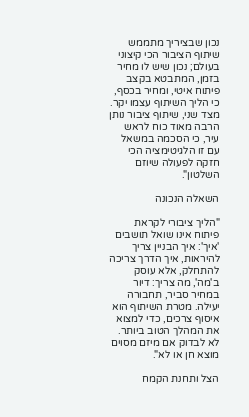נכון שבציריך מתממש שיתוף הציבור הכי קיצוני בעולם; נכון שיש לו מחיר בזמן, המתבטא בקצב פיתוח איטי, ומחיר בכסף, כי הליך השיתוף עצמו יקר. מצד שני, שיתוף ציבור נותן הרבה מאוד כוח לראש עיר, כי הסכמה במשאל עם זו הלגיטימציה הכי חזקה לפעולה שיוזם השלטון".

השאלה הנכונה

"הליך ציבורי לקראת פיתוח אינו שואל תושבים 'איך': איך הבניין צריך להיראות, איך הדרך צריכה להתחלק, אלא עוסק ב'מה', מה צריך: דיור במחיר סביר, תחבורה יעילה. מטרת השיתוף הוא איסוף צרכים, כדי למצוא את המהלך הטוב ביותר. לא לבדוק אם מיזם מסוים מוצא חן או לא".

הצל ותחנת הקמח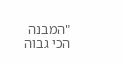"המבנה הכי גבוה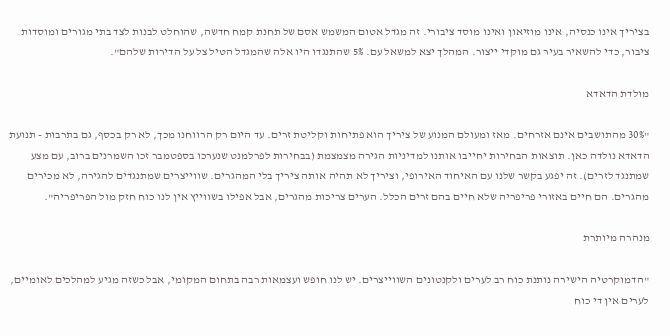בציריך אינו כנסיה, אינו מוזיאון ואינו מוסד ציבורי. זה מגדל אטום המשמש אסם של תחנת קמח חדשה, שהוחלט לבנות לצד בתי מגורים ומוסדות ציבור, כדי להשאיר בעיר גם מוקדי ייצור. המהלך יצא למשאל עם. 5% שהתנגדו היו אלה שהמגדל הטיל צל על הדירות שלהם".

מולדת הדאדא

"30% מהתושבים אינם אזרחים. מאז ומעולם המנוע של ציריך הוא פתיחות וקליטת זרים. עד היום רק הרווחנו מכך, לא רק בכסף, גם בתרבות - תנועת הדאדא נולדה כאן. תוצאות הבחירות יחייבו אותנו למדיניות הגירה מצמצמת (בבחירות לפרלמנט שנערכו בספטמבר זכו השמרנים ברוב, עם מצע שמתנגד לזרים). זה יפגע בקשר שלנו עם האיחוד האירופי, וציריך לא תהיה אותה ציריך בלי המהגרים. שווייצרים שמתנגדים להגירה, לא מכירים מהגרים. הם חיים באזורי פריפריה שלא חיים בהם זרים הכלל. הערים צריכות מהגרים, אבל אפילו בשווייץ אין לנו כוח חזק מול הפריפריה".

מנהרה מיותרת

"הדמוקרטיה הישירה נותנת כוח רב לערים ולקנטונים השווייצרים. יש לנו חופש ועצמאות רבה בתחום המקומי, אבל כשזה מגיע למהלכים לאומיים, לערים אין די כוח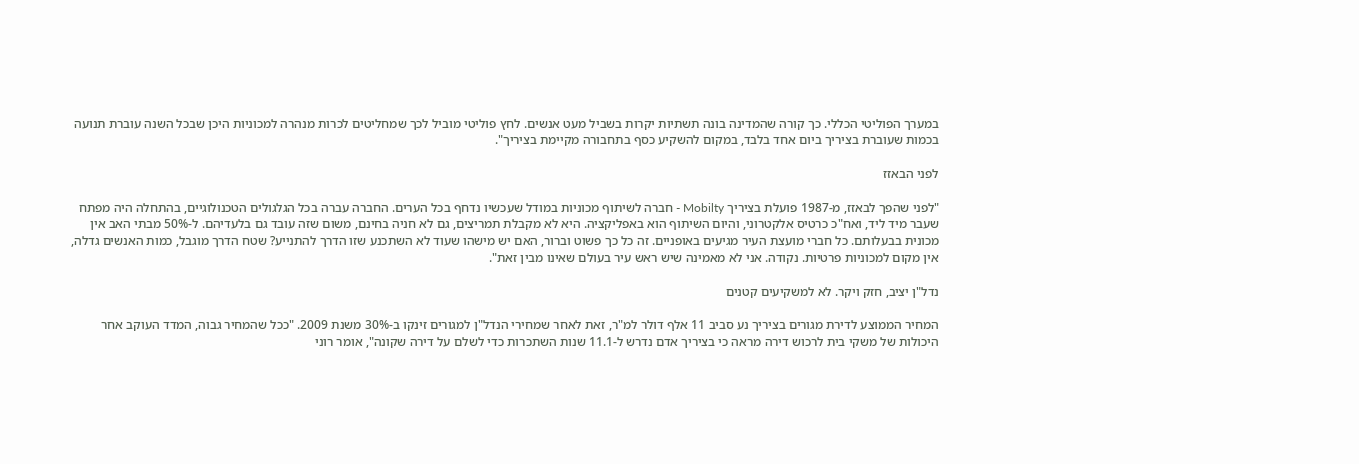במערך הפוליטי הכללי. כך קורה שהמדינה בונה תשתיות יקרות בשביל מעט אנשים. לחץ פוליטי מוביל לכך שמחליטים לכרות מנהרה למכוניות היכן שבכל השנה עוברת תנועה בכמות שעוברת בציריך ביום אחד בלבד, במקום להשקיע כסף בתחבורה מקיימת בציריך".

לפני הבאזז

"לפני שהפך לבאזז, מ-1987 פועלת בציריך Mobilty - חברה לשיתוף מכוניות במודל שעכשיו נדחף בכל הערים. החברה עברה בכל הגלגולים הטכנולוגיים, בהתחלה היה מפתח שעבר מיד ליד, ואח"כ כרטיס אלקטרוני, והיום השיתוף הוא באפליקציה. היא לא מקבלת תמריצים, גם לא חניה בחינם, משום שזה עובד גם בלעדיהם. ל-50% מבתי האב אין מכונית בבעלותם. כל חברי מועצת העיר מגיעים באופניים. זה כל כך פשוט וברור, האם יש מישהו שעוד לא השתכנע שזו הדרך להתנייע? שטח הדרך מוגבל, כמות האנשים גדלה, אין מקום למכוניות פרטיות. נקודה. אני לא מאמינה שיש ראש עיר בעולם שאינו מבין זאת".

נדל"ן יציב, חזק ויקר. לא למשקיעים קטנים

המחיר הממוצע לדירת מגורים בציריך נע סביב 11 אלף דולר למ"ר, זאת לאחר שמחירי הנדל"ן למגורים זינקו ב-30% משנת 2009. "ככל שהמחיר גבוה, המדד העוקב אחר היכולות של משקי בית לרכוש דירה מראה כי בציריך אדם נדרש ל-11.1 שנות השתכרות כדי לשלם על דירה שקונה", אומר רוני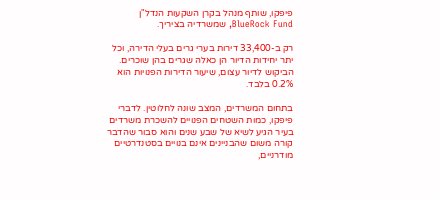פיפקו, שותף מנהל בקרן השקעות הנדל"ן BlueRock Fund, שמשרדיה בציריך.

רק ב-33,400 דירות בערי גרים בעלי הדירה, וכל יתר יחידות הדיור הן כאלה שגרים בהן שוכרים. הביקוש לדיור עצום, שיעור הדירות הפנויות הוא 0.2% בלבד.

בתחום המשרדים, המצב שונה לחלוטין. לדברי פיפקו, כמות השטחים הפנויים להשכרת משרדים בעיר הגיע לשיא של שבע שנים והוא סבור שהדבר קורה משום שהבניינים אינם בנויים בסטנדרטיים מודרניים,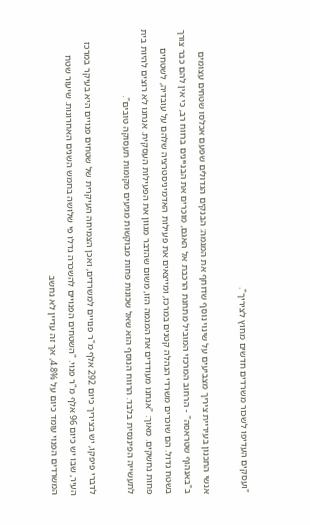"ועסקים העדיפו לשכור משרדים חדשים מחוץ לציריך".

אנשי התכנון בעיריית ציריך מצביעים על שינוי נוסף שדוחף את המגמה: הבנקים הגדולים שפעם אכלסו שטחים עצומים ב"באנהוף שטראסה" - הרחוב המרכזי המוביל מתחנת הרכבת אל האגם, מוכרים את הבניינים ברווח רב, כי אין להם כבר צורך בשטח גדול. הם שוכרים משרדי הנהלה קטנים במרכז, ומייצאים את פעילות האדמיניסטרציה שלהם על עובדיה, לשטחים פחות נחשקים. מאוך: "אנחנו מעודדים את המגמה הזו, משום שהדבר מגוון את הפעילות העסקית. אנחנו לא רוצים להיות בית לתעשייה הפיננסית בלבד. הרווח הנוסף הוא שאל שכונות פחות מבוקשות מגיעים מקומות תעסוקה טובים".

לדברי פיפקו, יש בציריך כיום 292 אלף מ"ר פנויים למשרדים, ואכן הצמיחה העיקרית של שטחים פנויים היא בעיקר במרכז העיר, שבו יש כיום 96 אלף מ"ר פנוי. "השטחים הפנויים להשכרה גדלו פי שלושה בחמש השנים האחרונות. שיעור שטח המשרדים הפנוי עומד כיום על 4.8%, אך זה עדיין לא נחשב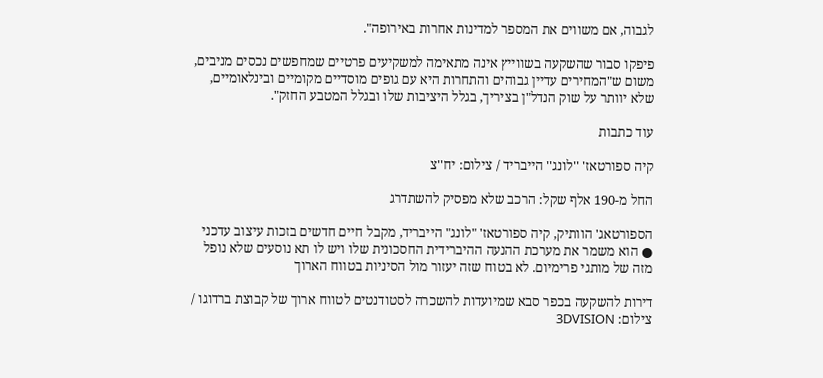לגבוה, אם משווים את המספר למדינות אחרות באירופה".

פיפקו סבור שהשקעה בשווייץ אינה מתאימה למשקיעים פרטיים שמחפשים נכסים מניבים, משום ש"המחירים עדיין גבוהים והתחרות היא עם גופים מוסדיים מקומיים ובינלאומיים, שלא יוותר על שוק הנדל"ן בציריך, בגלל היציבות שלו ובגלל המטבע החזק".

עוד כתבות

קיה ספורטאז' ''לונג'' הייבריד / צילום: יח''צ

החל מ-190 אלף שקל: הרכב שלא מפסיק להשתדרג

הספורטאג' הוותיק, קיה ספורטאז' "לונג" הייבריד, מקבל חיים חדשים בזכות עיצוב עדכני ● הוא משמר את מערכת ההנעה ההיברידית החסכונית שלו ויש לו תא נוסעים שלא נופל מזה של מותגי פרימיום. לא בטוח שזה יעזור מול הסיניות בטווח הארוך

דירות להשקעה בכפר סבא שמיועדות להשכרה לסטודנטים לטווח ארוך של קבוצת ברדוגו / צילום: 3DVISION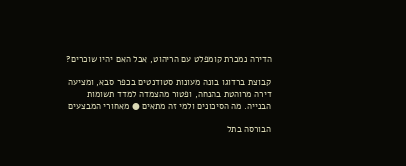הדירה נמכרת קומפלט עם הריהוט, אבל האם יהיו שוכרים?

קבוצת ברדוגו בונה מעונות סטודנטים בכפר סבא, ומציעה דירה מרוהטת בהנחה, ופטור מהצמדה למדד תשומות הבנייה. מה הסיכונים ולמי זה מתאים ● מאחורי המבצעים

הבורסה בתל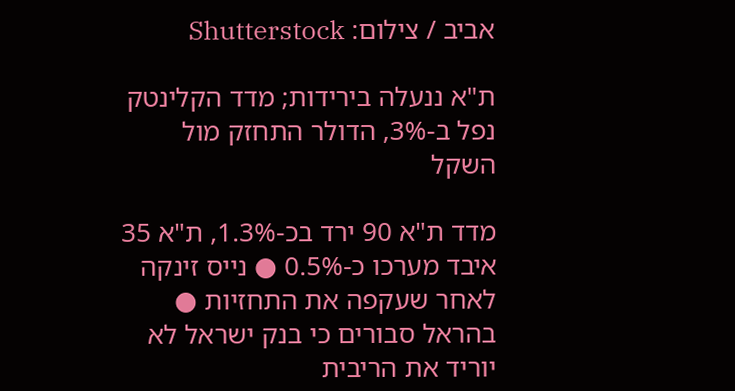אביב / צילום: Shutterstock

ת"א ננעלה בירידות; מדד הקלינטק נפל ב-3%, הדולר התחזק מול השקל

מדד ת"א 90 ירד בכ-1.3%, ת"א 35 איבד מערכו כ-0.5% ● נייס זינקה לאחר שעקפה את התחזיות ● בהראל סבורים כי בנק ישראל לא יוריד את הריבית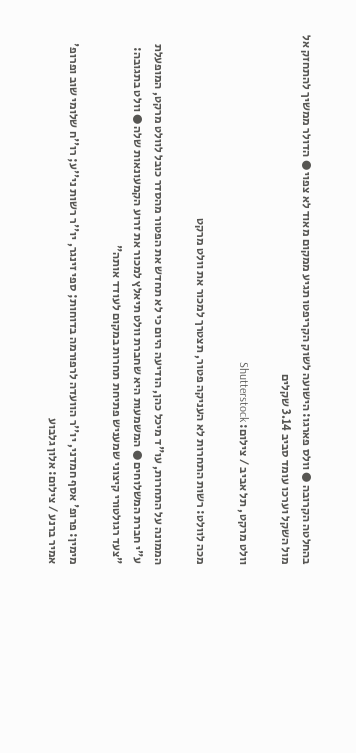בהחלטה הקרובה ● וולס פארגו: הישועה לשוק הקריפטו תגיע ממקום מאוד לא צפוי ● הדולר ממשיך להתחזק אל מול השקל וערכו עומד סביב 3.14 שקלים

וולט מרקט, תל אביב / צילום: Shutterstock

מכה לוולט: רשות התחרות לא העניקה פטור, תצטרך למכור את וולט מרקט

הממונה על התחרות, עו"ד מיכל כהן, הודיעה היום כי לא תחדש את הפטור מהסדר כובל לוולט מרקט, המופעלת ע"י חברת המשלוחים ● המשמעות היא שחברת וולט תיאלץ למכור את זרוע הקמעונאות שלה ● וולט בתגובה: "צעד רגולטורי קיצוני שמעניש פתיחת תחרות במקום לעודד אותה"

מימין: פרופ' אסף חמדני, יו''ר הוועדה לרפורמה בדוחות; ספי זינגר, יו''ר רשות ני''ע; רו''ח שלומי שוב ופרופ' אמיר ברנע / צילום: אלון גלבוע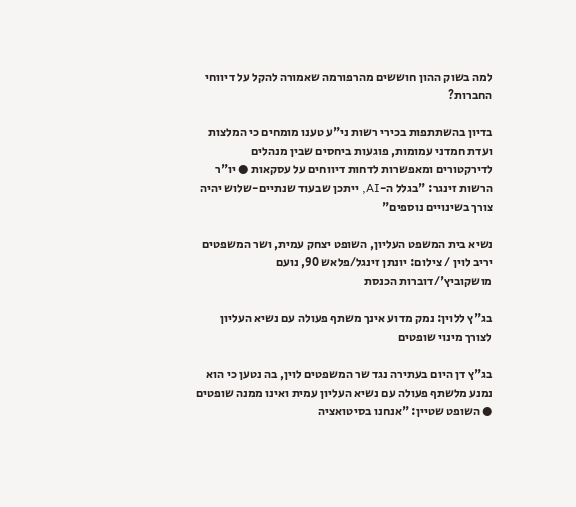למה בשוק ההון חוששים מהרפורמה שאמורה להקל על דיווחי החברות?

בדיון בהשתתפות בכירי רשות ני"ע טענו מומחים כי המלצות ועדת חמדני עמומות, פוגעות ביחסים שבין מנהלים לדירקטורים ומאפשרות לדחות דיווחים על עסקאות ● יו"ר הרשות זינגר: "בגלל ה-AI, ייתכן שבעוד שנתיים-שלוש יהיה צורך בשינויים נוספים"

נשיא בית המשפט העליון, השופט יצחק עמית, ושר המשפטים יריב לוין / צילום: יונתן זינגל/פלאש 90, נועם מושקוביץ'/דוברות הכנסת

בג"ץ ללוין: נמק מדוע אינך משתף פעולה עם נשיא העליון לצורך מינוי שופטים

בג"ץ דן היום בעתירה נגד שר המשפטים לוין, בה נטען כי הוא נמנע מלשתף פעולה עם נשיא העליון עמית ואינו ממנה שופטים ● השופט שטיין: "אנחנו בסיטואציה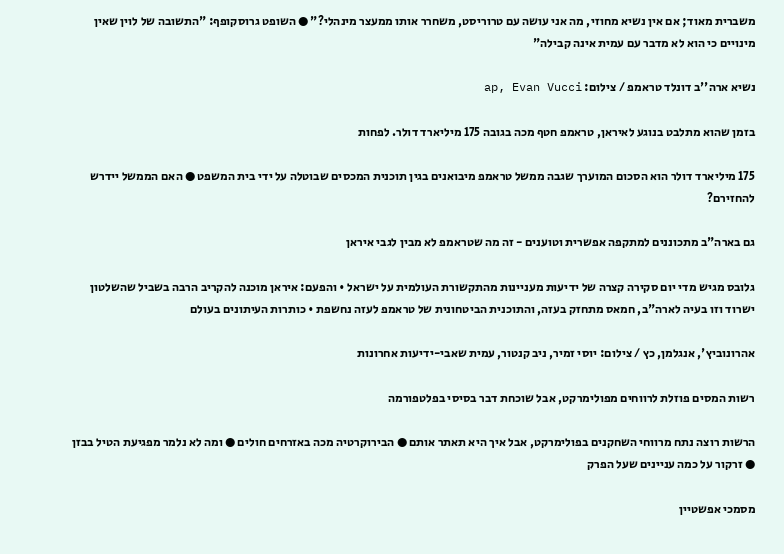משברית מאוד; אם אין נשיא מחוזי, מה אני עושה עם טרוריסט, משחרר אותו ממעצר מינהלי?" ● השופט גרוסקופף: "התשובה של לוין שאין מינויים כי הוא לא מדבר עם עמית אינה קבילה"

נשיא ארה''ב דונלד טראמפ / צילום: ap, Evan Vucci

בזמן שהוא מתלבט בנוגע לאיראן, טראמפ חטף מכה בגובה 175 מיליארד דולר. לפחות

175 מיליארד דולר הוא הסכום המוערך שגבה ממשל טראמפ מיבואנים בגין תוכנית המכסים שבוטלה על ידי בית המשפט ● האם הממשל יידרש להחזירם?

גם בארה"ב מתכוננים למתקפה אפשרית וטוענים - זה מה שטראמפ לא מבין לגבי איראן

גלובס מגיש מדי יום סקירה קצרה של ידיעות מעניינות מהתקשורת העולמית על ישראל • והפעם: איראן מוכנה להקריב הרבה בשביל שהשלטון ישרוד וזו בעיה לארה"ב, חמאס מתחזק בעזה, והתוכנית הביטחונית של טראמפ לעזה נחשפת • כותרות העיתונים בעולם

אהרונוביץ', אנגלמן, כץ / צילום: יוסי זמיר, ניב קנטור, עמית שאבי-ידיעות אחרונות

רשות המסים פוזלת לרווחים מפולימרקט, אבל שוכחת דבר בסיסי בפלטפורמה

הרשות רוצה נתח מרווחי השחקנים בפולימרקט, אבל איך היא תאתר אותם ● הבירוקרטיה מכה באזרחים חולים ● ומה לא נלמר מפגיעת הטיל בבזן ● זרקור על כמה עניינים שעל הפרק

מסמכי אפשטיין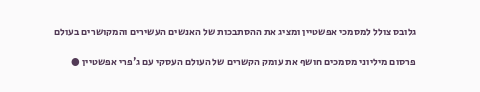גלובס צולל למסמכי אפשטיין ומציג את ההסתבכות של האנשים העשירים והמקושרים בעולם

פרסום מיליוני מסמכים חושף את עומק הקשרים של העולם העסקי עם ג'פרי אפשטיין ●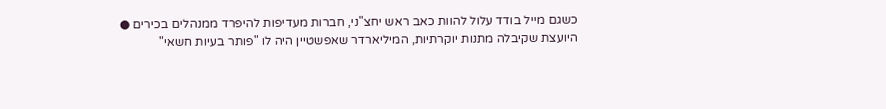כשגם מייל בודד עלול להוות כאב ראש יחצ"ני, חברות מעדיפות להיפרד ממנהלים בכירים ● היועצת שקיבלה מתנות יוקרתיות, המיליארדר שאפשטיין היה לו "פותר בעיות חשאי"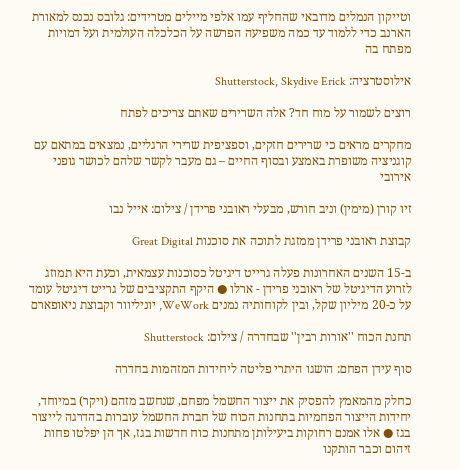וטייקון הנמלים מדובאי שהחליף עמו אלפי מיילים מטרידים: גלובס נכנס למאורת הארנב כדי ללמוד עד כמה משפיעה הפרשה על הכלכלה העולמית ועל דמויות מפתח בה

אילוסטרציה: Shutterstock, Skydive Erick

רוצים לשמור על מוח חד? אלה השרירים שאתם צריכים לפתח

מחקרים מראים כי שרירים חזקים, וספציפית שרירי הרגליים, נמצאים במתאם עם קוגניציה משופרת באמצע ובסוף החיים – גם מעבר לקשר שלהם לכושר גופני אירובי

זיו קורן (מימין) וניב חורש, מבעלי ראובני פרידן / צילום: אייל נבו

קבוצת ראובני פרידן ממזגת לתוכה את סוכנות Great Digital

ב-15 השנים האחרונות פעלה גרייט דיגיטל כסוכנות עצמאית, וכעת היא תמוזג לזרוע הדיגיטל של ראובני פרידן - ארלו ● היקף התקציבים של גרייט דיגיטל עומד על כ-20 מיליון שקל, ובין לקוחותיה נמנים WeWork, יוניליוור וקבוצת ניאופארם

תחנת הכוח ''אורות רבין'' שבחדרה / צילום: Shutterstock

סוף עידן הפחם: הושגו היתרי פליטה ליחידות המזהמות בחדרה

כחלק מהמאמץ להפסיק את ייצור החשמל מפחם, שנחשב מזהם (ויקר) במיוחד, יחידות הייצור הפחמיות בתחנות הכוח של חברת החשמל עוברות בהדרגה לייצור בגז ● אלו אמנם רחוקות ביעילותן מתחנות כוח חדשות בגז, אך הן יפלטו פחות זיהום וכבר הותקנו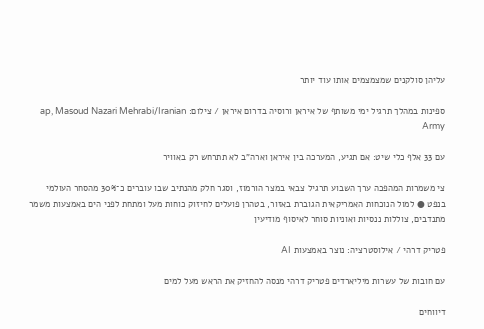עליהן סולקנים שמצמצמים אותו עוד יותר

ספינות במהלך תרגיל ימי משותף של איראן ורוסיה בדרום איראן / צילום: ap, Masoud Nazari Mehrabi/Iranian Army

עם 33 אלף כלי שיט: אם תגיע, המערכה בין איראן וארה"ב לא תתרחש רק באוויר

צי משמרות המהפכה ערך השבוע תרגיל צבאי במצר הורמוז, וסגר חלק מהנתיב שבו עוברים כ־30% מהסחר העולמי בנפט ● למול הנוכחות האמריקאית הגוברת באזור, בטהרן פועלים לחיזוק כוחות מעל ומתחת לפני הים באמצעות משמר מתנדבים, צוללות ננסיות ואוניות סוחר לאיסוף מודיעין

פטריק דרהי / אילוסטרציה: נוצר באמצעות AI

עם חובות של עשרות מיליארדים פטריק דרהי מנסה להחזיק את הראש מעל למים

דיווחים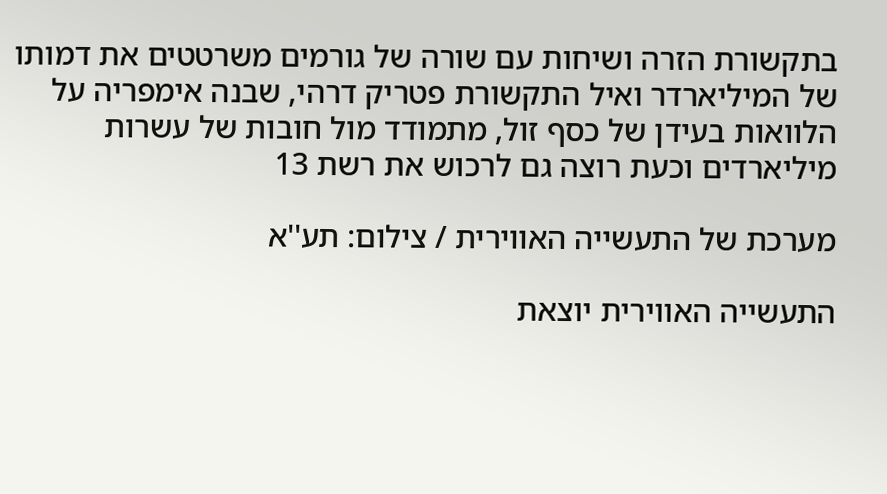בתקשורת הזרה ושיחות עם שורה של גורמים משרטטים את דמותו של המיליארדר ואיל התקשורת פטריק דרהי, שבנה אימפריה על הלוואות בעידן של כסף זול, מתמודד מול חובות של עשרות מיליארדים וכעת רוצה גם לרכוש את רשת 13

מערכת של התעשייה האווירית / צילום: תע''א

התעשייה האווירית יוצאת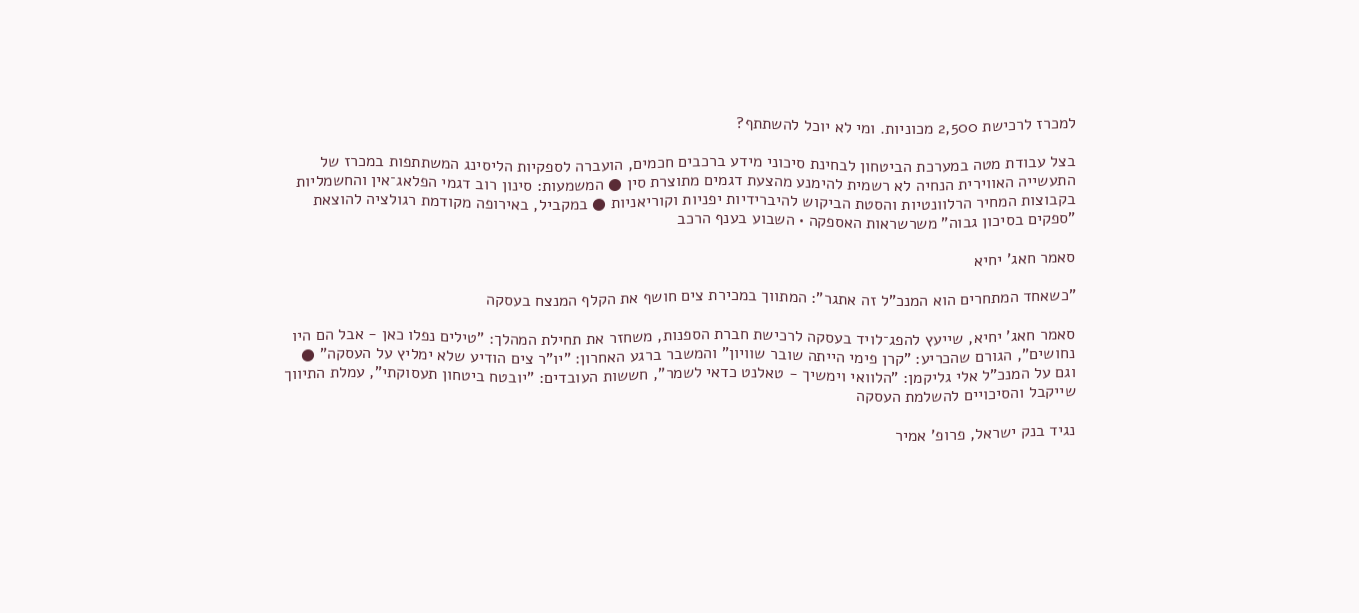למכרז לרכישת 2,500 מכוניות. ומי לא יוכל להשתתף?

בצל עבודת מטה במערכת הביטחון לבחינת סיכוני מידע ברכבים חכמים, הועברה לספקיות הליסינג המשתתפות במכרז של התעשייה האווירית הנחיה לא רשמית להימנע מהצעת דגמים מתוצרת סין ● המשמעות: סינון רוב דגמי הפלאג־אין והחשמליות בקבוצות המחיר הרלוונטיות והסטת הביקוש להיברידיות יפניות וקוריאניות ● במקביל, באירופה מקודמת רגולציה להוצאת "ספקים בסיכון גבוה" משרשראות האספקה • השבוע בענף הרכב

סאמר חאג' יחיא

"כשאחד המתחרים הוא המנכ"ל זה אתגר": המתווך במכירת צים חושף את הקלף המנצח בעסקה

סאמר חאג' יחיא, שייעץ להפג־לויד בעסקה לרכישת חברת הספנות, משחזר את תחילת המהלך: "טילים נפלו כאן - אבל הם היו נחושים", הגורם שהכריע: "קרן פימי הייתה שובר שוויון" והמשבר ברגע האחרון: "יו"ר צים הודיע שלא ימליץ על העסקה" ● וגם על המנכ"ל אלי גליקמן: "הלוואי וימשיך - טאלנט כדאי לשמר", חששות העובדים: "יובטח ביטחון תעסוקתי", עמלת התיווך שייקבל והסיכויים להשלמת העסקה

נגיד בנק ישראל, פרופ' אמיר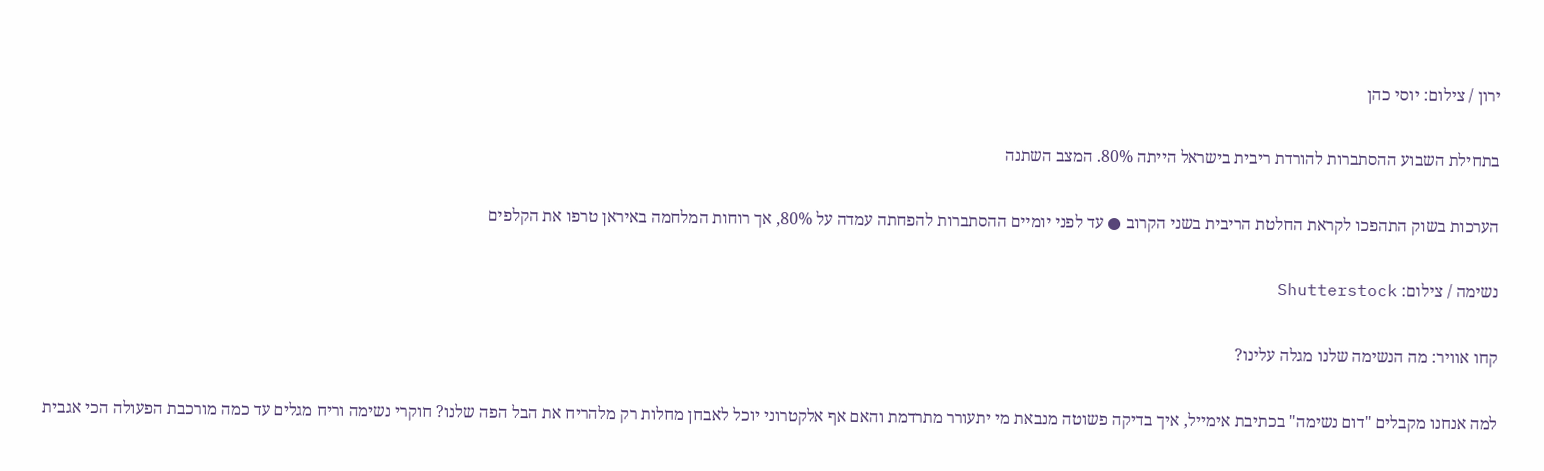ירון / צילום: יוסי כהן

בתחילת השבוע ההסתברות להורדת ריבית בישראל הייתה 80%. המצב השתנה

הערכות בשוק התהפכו לקראת החלטת הריבית בשני הקרוב ● עד לפני יומיים ההסתברות להפחתה עמדה על 80%, אך רוחות המלחמה באיראן טרפו את הקלפים

נשימה / צילום: Shutterstock

קחו אוויר: מה הנשימה שלנו מגלה עלינו?

למה אנחנו מקבלים "דום נשימה" בכתיבת אימייל, איך בדיקה פשוטה מנבאת מי יתעורר מתרדמת והאם אף אלקטרוני יוכל לאבחן מחלות רק מלהריח את הבל הפה שלנו? חוקרי נשימה וריח מגלים עד כמה מורכבת הפעולה הכי אגבית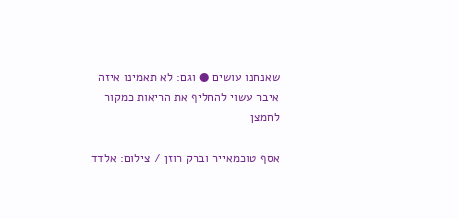שאנחנו עושים ● וגם: לא תאמינו איזה איבר עשוי להחליף את הריאות כמקור לחמצן

אסף טוכמאייר וברק רוזן / צילום: אלדד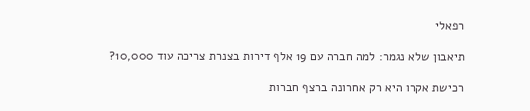רפאלי

תיאבון שלא נגמר: למה חברה עם 19 אלף דירות בצנרת צריכה עוד 10,000?

רכישת אקרו היא רק אחרונה ברצף חברות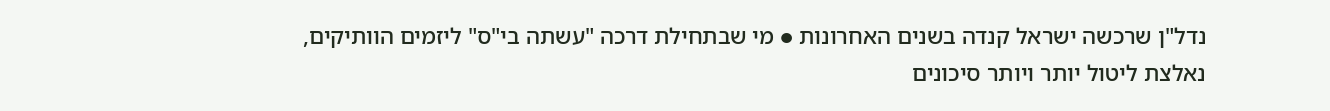נדל"ן שרכשה ישראל קנדה בשנים האחרונות ● מי שבתחילת דרכה "עשתה בי"ס" ליזמים הוותיקים, נאלצת ליטול יותר ויותר סיכונים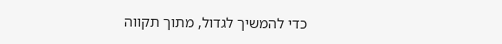כדי להמשיך לגדול, מתוך תקווה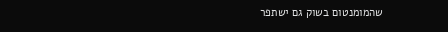שהמומנטום בשוק גם ישתפר